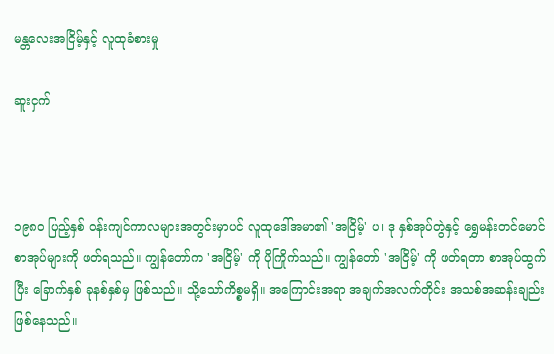မန္တလေးအငြိမ့်နှင့် လူထုခံစားမှု

ဆူးငှက်



၁၉၈၀ ပြည့်နှစ် ဝန်းကျင်ကာလများအတွင်းမှာပင် လူထုဒေါ်အမာ၏ 'အငြိမ့်' ပ၊ ဒု နှစ်အုပ်တွဲနှင့် ရွှေမန်းတင်မောင်စာအုပ်များကို ဖတ်ရသည်။ ကျွန်တော်က 'အငြိမ့်' ကို ပိုကြိုက်သည်။ ကျွန်တော် 'အငြိမ့်' ကို ဖတ်ရတာ စာအုပ်ထွက်ပြီး ခြောက်နှစ် ခုနစ်နှစ်မှ ဖြစ်သည်။ သို့သော်ကိစ္စမရှိ။ အကြောင်းအရာ အချက်အလက်တိုင်း အသစ်အဆန်းချည်းဖြစ်နေသည်။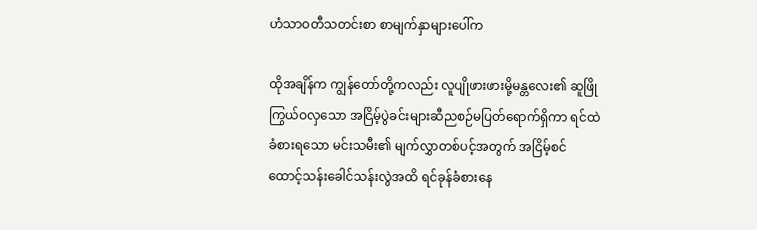ဟံသာဝတီသတင်းစာ စာမျက်နှာများပေါ်က

ထိုအချိန်က ကျွန်တော်တို့ကလည်း လူပျိုဖားဖားမို့မန္တလေး၏ ဆူဖြိုကြွယ်ဝလှသော အငြိမ့်ပွဲခင်းများဆီညစဉ်မပြတ်ရောက်ရှိကာ ရင်ထဲခံစားရသော မင်းသမီး၏ မျက်လွှာတစ်ပင့်အတွက် အငြိမ့်စင် ထောင့်သန်းခေါင်သန်းလွဲအထိ ရင်ခုန်ခံစားနေ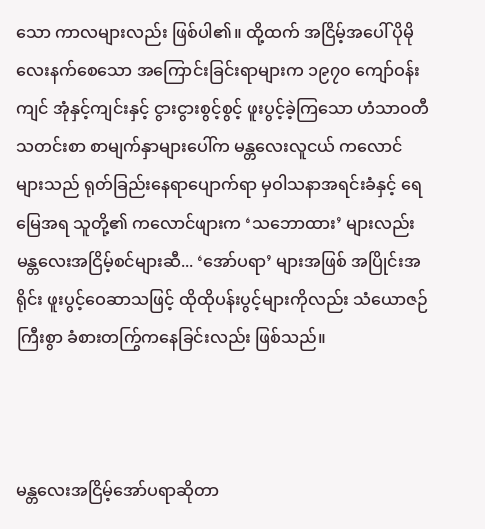သော ကာလများလည်း ဖြစ်ပါ၏။ ထို့ထက် အငြိမ့်အပေါ် ပိုမိုလေးနက်စေသော အကြောင်းခြင်းရာများက ၁၉၇၀ ကျော်ဝန်းကျင် အုံနှင့်ကျင်းနှင့် ငွားငွားစွင့်စွင့် ဖူးပွင့်ခဲ့ကြသော ဟံသာဝတီသတင်းစာ စာမျက်နှာများပေါ်က မန္တလေးလူငယ် ကလောင်များသည် ရုတ်ခြည်းနေရာပျောက်ရာ မှဝါသနာအရင်းခံနှင့် ရေမြေအရ သူတို့၏ ကလောင်ဖျားက ‘သဘောထား’ များလည်း မန္တလေးအငြိမ့်စင်များဆီ... ‘အော်ပရာ’ များအဖြစ် အပြိုင်းအရိုင်း ဖူးပွင့်ဝေဆာသဖြင့် ထိုထိုပန်းပွင့်များကိုလည်း သံယောဇဉ်ကြီးစွာ ခံစားတကြွ်ကနေခြင်းလည်း ဖြစ်သည်။



မန္တလေးအငြိမ့်အော်ပရာဆိုတာ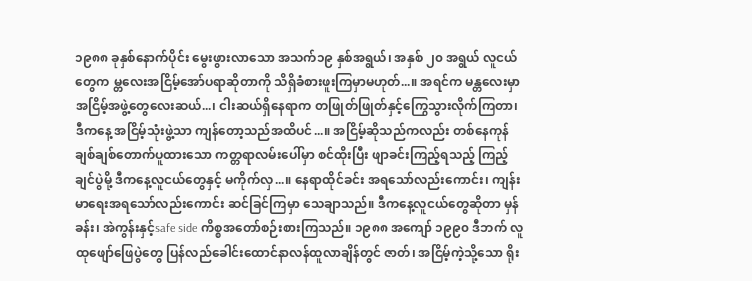၁၉၈၈ ခုနှစ်နောက်ပိုင်း မွေးဖွားလာသော အသက်၁၉ နှစ်အရွယ်၊ အနှစ် ၂၀ အရွယ် လူငယ်တွေက မ္တလေးအငြိမ့်အော်ပရာဆိုတာကို သိရှိခံစားဖူးကြမှာမဟုတ်...။ အရင်က မန္တလေးမှာ အငြိမ့်အဖွဲ့တွေလေးဆယ်...၊ ငါးဆယ်ရှိနေရာက တဖြုတ်ဖြုတ်နှင့်ကြွေသွားလိုက်ကြတာ၊ ဒီကနေ့ အငြိမ့်သုံးဖွဲ့သာ ကျန်တော့သည်အထိပင်...။ အငြိမ့်ဆိုသည်ကလည်း တစ်နေကုန် ချစ်ချစ်တောက်ပူထားသော ကတ္တရာလမ်းပေါ်မှာ စင်ထိုးပြီး ဖျာခင်းကြည့်ရသည့် ကြည့်ချင်ပွဲမို့ ဒီကနေ့လူငယ်တွေနှင့် မကိုက်လှ...။ နေရာထိုင်ခင်း အရသော်လည်းကောင်း၊ ကျန်းမာရေးအရသော်လည်းကောင်း ဆင်ခြင်ကြမှာ သေချာသည်။ ဒီကနေ့လူငယ်တွေဆိုတာ မှန်ခန်း၊ အဲကွန်းနှင့်safe side ကိစ္စအတော်စဉ်းစားကြသည်။ ၁၉၈၈ အကျော် ၁၉၉၀ ဒီဘက် လူထုဖျော်ဖြေပွဲတွေ ပြန်လည်ခေါင်းထောင်နာလန်ထူလာချိန်တွင် ဇာတ်၊ အငြိမ့်ကဲ့သို့သော ရိုး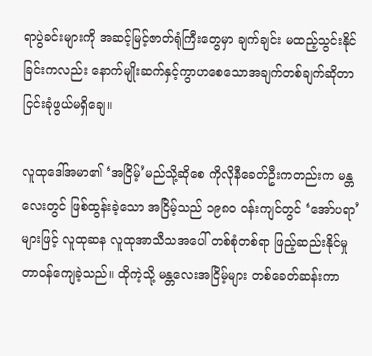ရာပွဲခင်းများကို အဆင့်မြင့်ဇာတ်ရုံကြီးတွေမှာ ချက်ချင်း မထည့်သွင်းနိုင်ခြင်းကလည်း နောက်မျိုးဆက်နှင့်ကွာဟစေသောအချက်တစ်ချက်ဆိုတာ ငြင်းခုံဖွယ်မရှိချေ။

လူထုဒေါ်အမာ၏ ‘အငြိမ့်’မည်သို့ဆိုစေ ကိုလိုနီခေတ်ဦးကတည်းက မန္တလေးတွင် ဖြစ်ထွန်းခဲ့သော အငြိမ့်သည် ၁၉၈၀ ဝန်းကျင်တွင် ‘အော်ပရာ’ များဖြင့် လူထုဆန လူထုအာသီသအပေါ် တစ်စုံတစ်ရာ ဖြည့်ဆည်းနိုင်မှု တာဝန်ကျေခဲ့သည်။ ထိုကဲ့သို့ မန္တလေးအငြိမ့်များ တစ်ခေတ်ဆန်းကာ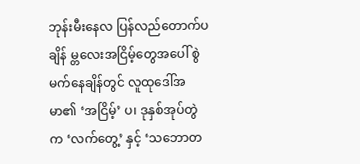ဘုန်းမီးနေလ ပြန်လည်တောက်ပချိန် မ္တလေးအငြိမ့်တွေအပေါ် စွဲမက်နေချိန်တွင် လူထုဒေါ်အမာ၏ ‘အငြိမ့်’ ပ၊ ဒုနှစ်အုပ်တွဲက ‘လက်တွေ့’ နှင့် ‘သဘောတ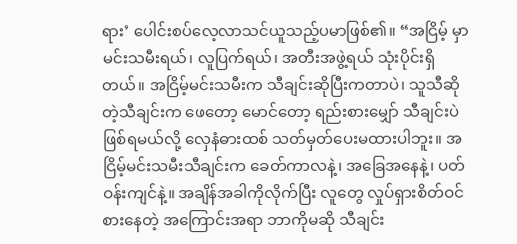ရား’ ပေါင်းစပ်လေ့လာသင်ယူသည့်ပမာဖြစ်၏။ “အငြိမ့် မှာ မင်းသမီးရယ်၊ လူပြက်ရယ်၊ အတီးအဖွဲ့ရယ် သုံးပိုင်းရှိတယ်။ အငြိမ့်မင်းသမီးက သီချင်းဆိုပြီးကတာပဲ၊ သူသီဆိုတဲ့သီချင်းက ဖေတော့ မောင်တော့ ရည်းစားမျှော် သီချင်းပဲဖြစ်ရမယ်လို့ လှေနံဓားထစ် သတ်မှတ်ပေးမထားပါဘူး။ အငြိမ့်မင်းသမီးသီချင်းက ခေတ်ကာလနဲ့၊ အခြေအနေနဲ့၊ ပတ်ဝန်းကျင်နဲ့။ အချိန်အခါကိုလိုက်ပြီး လူတွေ လှုပ်ရှားစိတ်ဝင်စားနေတဲ့ အကြောင်းအရာ ဘာကိုမဆို သီချင်း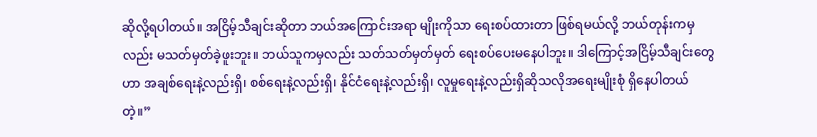ဆိုလို့ရပါတယ်။ အငြိမ့်သီချင်းဆိုတာ ဘယ်အကြောင်းအရာ မျိုးကိုသာ ရေးစပ်ထားတာ ဖြစ်ရမယ်လို့ ဘယ်တုန်းကမှလည်း မသတ်မှတ်ခဲ့ဖူးဘူး။ ဘယ်သူကမှလည်း သတ်သတ်မှတ်မှတ် ရေးစပ်ပေးမနေပါဘူး။ ဒါကြောင့်အငြိမ့်သီချင်းတွေဟာ အချစ်ရေးနဲ့လည်းရှိ၊ စစ်ရေးနဲ့လည်းရှိ၊ နိုင်ငံရေးနဲ့လည်းရှိ၊ လူမှုရေးနဲ့လည်းရှိဆိုသလိုအရေးမျိုးစုံ ရှိနေပါတယ်တဲ့။”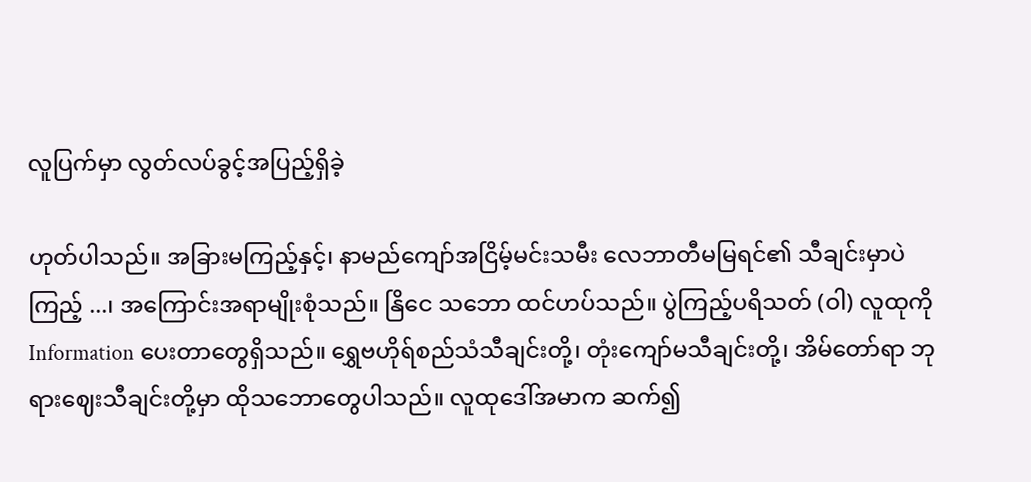လူပြက်မှာ လွတ်လပ်ခွင့်အပြည့်ရှိခဲ့

ဟုတ်ပါသည်။ အခြားမကြည့်နှင့်၊ နာမည်ကျော်အငြိမ့်မင်းသမီး လေဘာတီမမြရင်၏ သီချင်းမှာပဲကြည့် ...၊ အကြောင်းအရာမျိုးစုံသည်။ နြိငေ သဘော ထင်ဟပ်သည်။ ပွဲကြည့်ပရိသတ် (ဝါ) လူထုကို Information ပေးတာတွေရှိသည်။ ရွှေဗဟိုရ်စည်သံသီချင်းတို့၊ တုံးကျော်မသီချင်းတို့၊ အိမ်တော်ရာ ဘုရားဈေးသီချင်းတို့မှာ ထိုသဘောတွေပါသည်။ လူထုဒေါ်အမာက ဆက်၍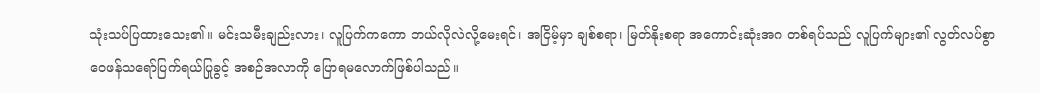သုံးသပ်ပြထားသေး၏။ မင်းသမီးချည်းလား၊ လူပြက်ကကော ဘယ်လိုလဲလို့မေးရင်၊ အငြိမ့်မှာ ချစ်စရာ၊ မြတ်နိုးစရာ အကောင်းဆုံးအဂ တစ်ရပ်သည် လူပြက်များ၏ လွတ်လပ်စွာ ဝေဖန်သရော်ပြက်ရယ်ပြုခွင့် အစဉ်အလာကို ပြောရမလောက်ဖြစ်ပါသည်။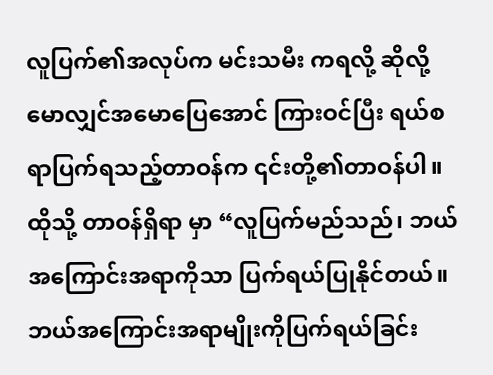လူပြက်၏အလုပ်က မင်းသမီး ကရလို့ ဆိုလို့ မောလျှင်အမောပြေအောင် ကြားဝင်ပြီး ရယ်စရာပြက်ရသည့်တာဝန်က ၎င်းတို့၏တာဝန်ပါ။ ထိုသို့ တာဝန်ရှိရာ မှာ “လူပြက်မည်သည်၊ ဘယ်အကြောင်းအရာကိုသာ ပြက်ရယ်ပြုနိုင်တယ်။ ဘယ်အကြောင်းအရာမျိုးကိုပြက်ရယ်ခြင်း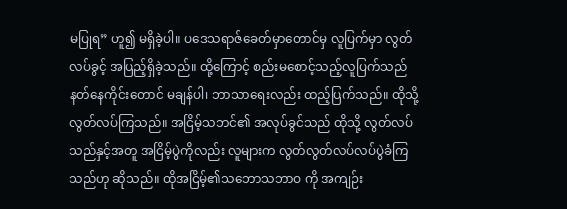မပြုရ” ဟူ၍ မရှိခဲ့ပါ။ ပဒေသရာဇ်ခေတ်မှာတောင်မှ လူပြက်မှာ လွတ်လပ်ခွင့် အပြည့်ရှိခဲ့သည်။ ထို့ကြောင့် စည်းမစောင့်သည့်လူပြက်သည်နတ်နေကိုင်းတောင် မချန်ပါ၊ ဘာသာရေးလည်း ထည့်ပြက်သည်။ ထိုသို့ လွတ်လပ်ကြသည်။ အငြိမ့်သဘင်၏ အလုပ်ခွင်သည် ထိုသို့ လွတ်လပ်သည်နှင့်အတူ အငြိမ့်ပွဲကိုလည်း လူများက လွတ်လွတ်လပ်လပ်ပွဲခံကြသည်ဟု ဆိုသည်။ ထိုအငြိမ့်၏သဘောသဘာဝ ကို အကျဉ်း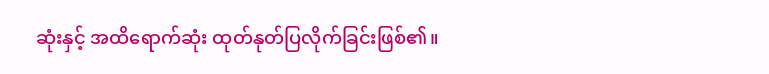ဆုံးနှင့် အထိရောက်ဆုံး ထုတ်နုတ်ပြလိုက်ခြင်းဖြစ်၏။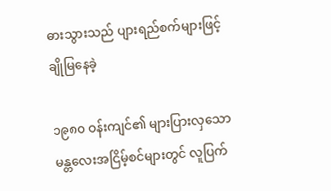ဓားသွားသည် ပျားရည်စက်များဖြင့် ချိုမြနေခဲ့

၁၉၈၀ ဝန်းကျင်၏ များပြားလှသော မန္တလေးအငြိမ့်စင်များတွင် လူပြက်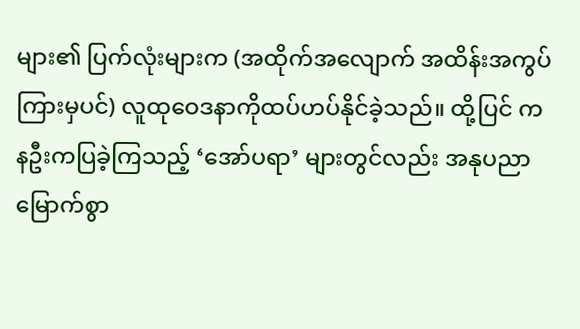များ၏ ပြက်လုံးများက (အထိုက်အလျောက် အထိန်းအကွပ်ကြားမှပင်) လူထုဝေဒနာကိုထပ်ဟပ်နိုင်ခဲ့သည်။ ထို့ပြင် ကနဦးကပြခဲ့ကြသည့် ‘အော်ပရာ’ များတွင်လည်း အနုပညာမြောက်စွာ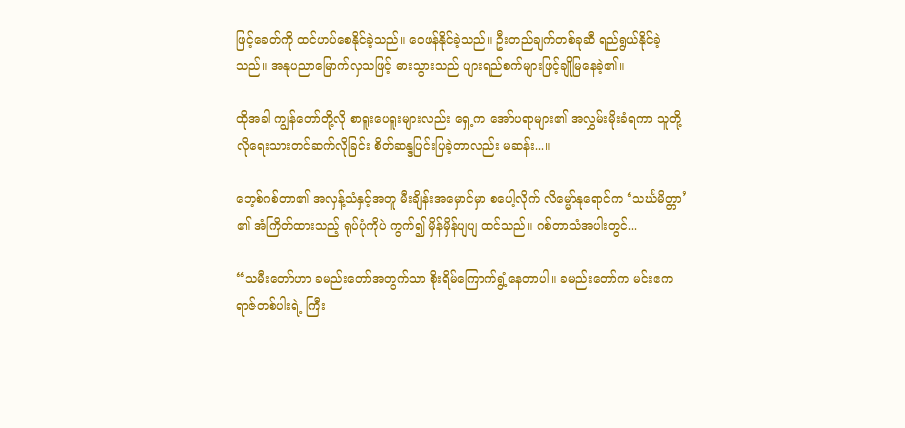ဖြင့်ခေတ်ကို ထင်ဟပ်စေနိုင်ခဲ့သည်။ ဝေဖန်နိုင်ခဲ့သည်။ ဦးတည်ချက်တစ်ခုဆီ ရည်ရွယ်နိုင်ခဲ့သည်။ အနုပညာမြောက်လှသဖြင့် ဓားသွားသည် ပျားရည်စက်များဖြင့်ချိုမြနေခဲ့၏။

ထိုအခါ ကျွန်တော်တို့လို စာရူးပေရူးများလည်း ရှေ့က အော်ပရာများ၏ အလွှမ်းမိုးခံရကာ သူတို့လိုရေးသားတင်ဆက်လိုခြင်း စိတ်ဆန္ဒပြင်းပြခဲ့တာလည်း မဆန်း...။

ဘေ့စ်ဂစ်တာ၏ အလှန့်သံနှင့်အတူ မီးချိန်းအမှောင်မှာ စပေါ့လိုက် လိမ္မော်နုရောင်က ‘သင်္ဃမိတ္တာ’ ၏ အံကြိတ်ထားသည့် ရုပ်ပုံကိုပဲ ကွက်၍ မှိန်မှိန်ပျပျ ထင်သည်။ ဂစ်တာသံအပါးတွင်...

“သမီးတော်ဟာ ခမည်းတော်အတွက်သာ စိုးရိမ်ကြောက်ရွံ့နေတာပါ။ ခမည်းတော်က မင်းဧကရာဇ်တစ်ပါးရဲ့ ကြီး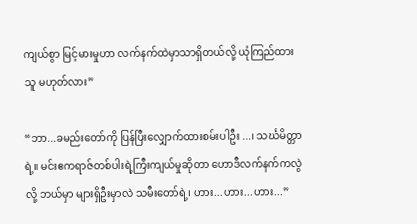ကျယ်စွာ မြင့်မားမှုဟာ လက်နက်ထဲမှာသာရှိတယ်လို့ ယုံကြည်ထားသူ မဟုတ်လား”

“ဘာ...ခမည်းတော်ကို ပြန်ပြီးလျှောက်ထားစမ်းပါဦး ...၊ သင်္ဃမိတ္တာရဲ့။ မင်းဧကရာဇ်တစ်ပါးရဲ့ကြီးကျယ်မှုဆိုတာ ဟောဒီလက်နက်ကလွဲလို့ ဘယ်မှာ များရှိဦးမှာလဲ သမီးတော်ရဲ့၊ ဟား...ဟား...ဟား...”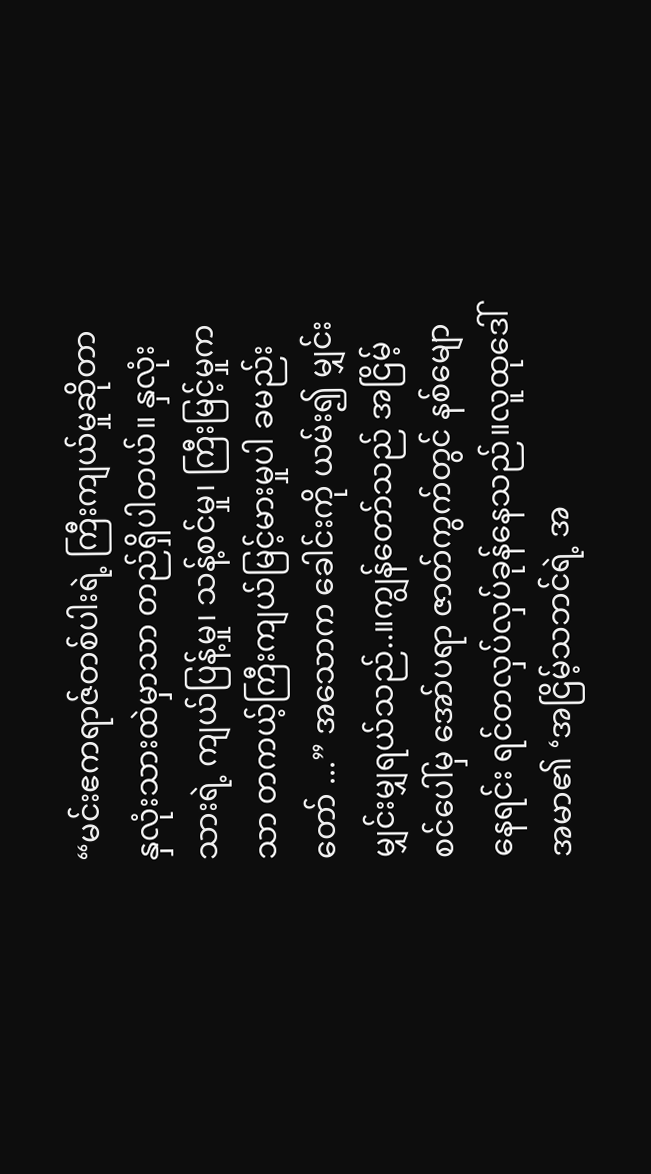“မင်းဧကရာဇ်တစ်ပါးရဲ့ ကြီးကျယ်မှုဆိုတာ နှလုံးသားထဲမှာသာ တည်ရှိပါတယ်။ နှလုံးသားရဲ့ ကျယ်ပြန့်မှု၊ သန့်စင်မှု၊ ကြီးမြင့်မှုကသာ တကယ့်ကြီးကျယ်မြင့်မားမှုပါ ခမည်းတော် ...” အသောက ခေါင်းကို ယမ်း၍ မျှင်းမျှင်းမျှရယ်သည်..။ကျွန်တော်သည် အငြိမ့်စင်ပေါ်မှ အော်ပရာ ဇာတ်ကွက်တွင် နစ်မျောနေရင်း ရင်တလှပ်လှပ်ခုန်နေသည်။လူထုဒေါ်အမာ၏ ‘အငြိမ့်သဘင်ရဲ့ အ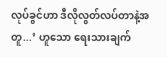လုပ်ခွင်ဟာ ဒီလိုလွတ်လပ်တာနဲ့အတူ...’ ဟူသော ရေးသားချက်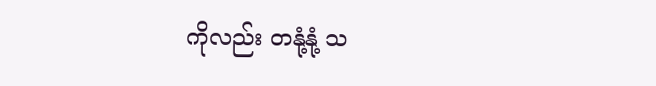ကိုလည်း တနုံ့နုံ့ သ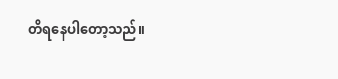တိရနေပါတော့သည်။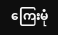ကြေးမုံ